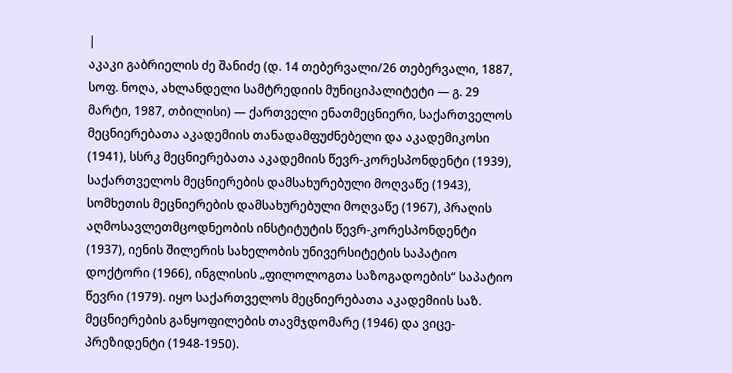|
აკაკი გაბრიელის ძე შანიძე (დ. 14 თებერვალი/26 თებერვალი, 1887, სოფ. ნოღა, ახლანდელი სამტრედიის მუნიციპალიტეტი — გ. 29 მარტი, 1987, თბილისი) — ქართველი ენათმეცნიერი, საქართველოს მეცნიერებათა აკადემიის თანადამფუძნებელი და აკადემიკოსი (1941), სსრკ მეცნიერებათა აკადემიის წევრ-კორესპონდენტი (1939), საქართველოს მეცნიერების დამსახურებული მოღვაწე (1943), სომხეთის მეცნიერების დამსახურებული მოღვაწე (1967), პრაღის აღმოსავლეთმცოდნეობის ინსტიტუტის წევრ-კორესპონდენტი (1937), იენის შილერის სახელობის უნივერსიტეტის საპატიო დოქტორი (1966), ინგლისის „ფილოლოგთა საზოგადოების“ საპატიო წევრი (1979). იყო საქართველოს მეცნიერებათა აკადემიის საზ. მეცნიერების განყოფილების თავმჯდომარე (1946) და ვიცე-პრეზიდენტი (1948-1950).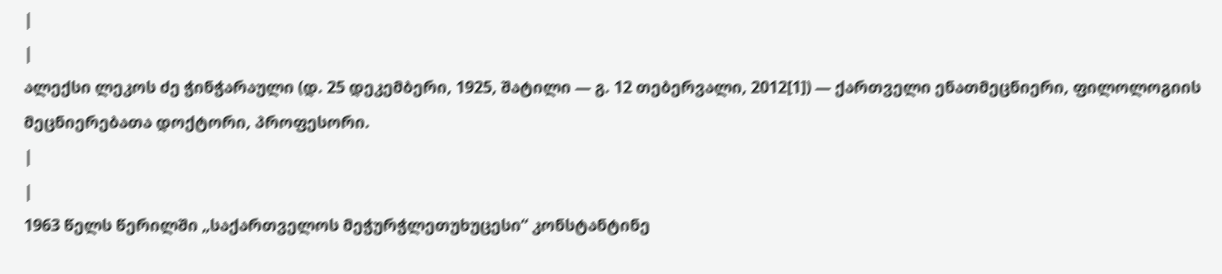|
|
ალექსი ლეკოს ძე ჭინჭარაული (დ. 25 დეკემბერი, 1925, შატილი — გ. 12 თებერვალი, 2012[1]) — ქართველი ენათმეცნიერი, ფილოლოგიის მეცნიერებათა დოქტორი, პროფესორი.
|
|
1963 წელს წერილში „საქართველოს მეჭურჭლეთუხუცესი“ კონსტანტინე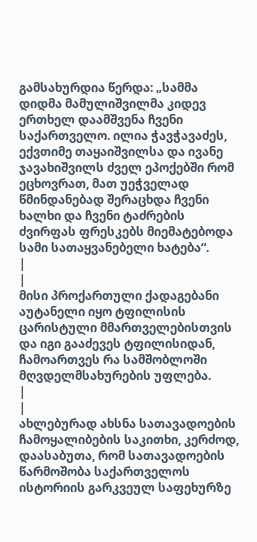გამსახურდია წერდა: „სამმა დიდმა მამულიშვილმა კიდევ ერთხელ დაამშვენა ჩვენი საქართველო. ილია ჭავჭავაძეს, ექვთიმე თაყაიშვილსა და ივანე ჯავახიშვილს ძველ ეპოქებში რომ ეცხოვრათ, მათ უეჭველად წმინდანებად შერაცხდა ჩვენი ხალხი და ჩვენი ტაძრების ძვირფას ფრესკებს მიემატებოდა სამი სათაყვანებელი ხატება“.
|
|
მისი პროქართული ქადაგებანი აუტანელი იყო ტფილისის ცარისტული მმართველებისთვის და იგი გააძევეს ტფილისიდან, ჩამოართვეს რა სამშობლოში მღვდელმსახურების უფლება.
|
|
ახლებურად ახსნა სათავადოების ჩამოყალიბების საკითხი, კერძოდ, დაასაბუთა, რომ სათავადოების წარმოშობა საქართველოს ისტორიის გარკვეულ საფეხურზე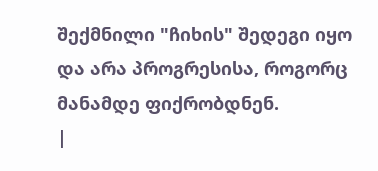შექმნილი "ჩიხის" შედეგი იყო და არა პროგრესისა, როგორც მანამდე ფიქრობდნენ.
|